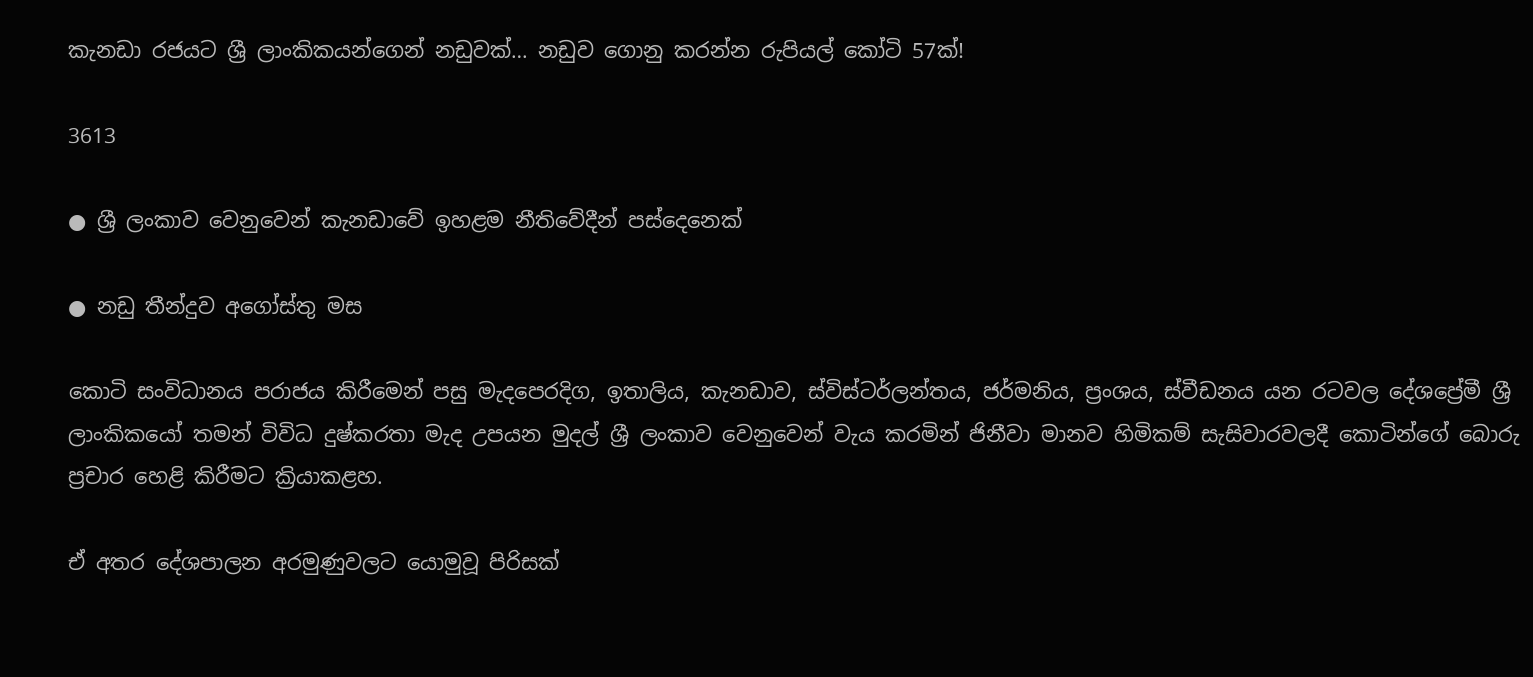කැනඩා රජයට ශ්‍රී ලාංකිකයන්ගෙන් නඩුවක්… නඩුව ගොනු කරන්න රුපියල් කෝටි 57ක්!

3613

● ශ්‍රී ලංකාව වෙනුවෙන් කැනඩාවේ ඉහළම නීතිවේදීන් පස්දෙනෙක්

● නඩු තීන්දුව අගෝස්තු මස

කොටි සංවිධානය පරාජය කිරීමෙන් පසු මැදපෙරදිග, ඉතාලිය, කැනඩාව, ස්විස්ටර්ලන්තය, ජර්මනිය, ප්‍රංශය, ස්වීඩනය යන රටවල දේශප්‍රේමී ශ්‍රී ලාංකිකයෝ තමන් විවිධ දුෂ්කරතා මැද උපයන මුදල් ශ්‍රී ලංකාව වෙනුවෙන් වැය කරමින් ජිනීවා මානව හිමිකම් සැසිවාරවලදී කොටින්ගේ බොරු ප්‍රචාර හෙළි කිරීමට ක්‍රියාකළහ.

ඒ අතර දේශපාලන අරමුණුවලට යොමුවූ පිරිසක්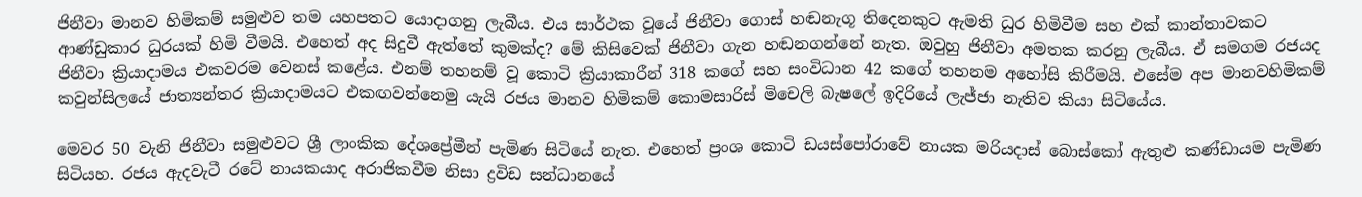ජිනීවා මානව හිමිකම් සමුළුව තම යහපතට යොදාගනු ලැබීය. එය සාර්ථක වූයේ ජිනීවා ගොස් හඬනැගූ තිදෙනකුට ඇමති ධුර හිමිවීම සහ එක් කාන්තාවකට ආණ්ඩුකාර ධුරයක් හිමි වීමයි. එහෙත් අද සිදුවී ඇත්තේ කුමක්ද? මේ කිසිවෙක් ජිනීවා ගැන හඬනගන්නේ නැත. ඔවුහු ජිනීවා අමතක කරනු ලැබීය. ඒ සමගම රජයද ජිනීවා ක්‍රියාදාමය එකවරම වෙනස් කළේය. එනම් තහනම් වූ කොටි ක්‍රියාකාරීන් 318 කගේ සහ සංවිධාන 42 කගේ තහනම අහෝසි කිරීමයි. එසේම අප මානවහිමිකම් කවුන්සිලයේ ජාත්‍යන්තර ක්‍රියාදාමයට එකඟවන්නෙමු යැයි රජය මානව හිමිකම් කොමසාරිස් මිචෙලි බැෂලේ ඉදිරියේ ලැජ්ජා නැතිව කියා සිටියේය.

මෙවර 50 වැනි ජිනීවා සමුළුවට ශ්‍රී ලාංකික දේශප්‍රේමීන් පැමිණ සිටියේ නැත. එහෙත් ප්‍රංශ කොටි ඩයස්පෝරාවේ නායක මරියදාස් බොස්කෝ ඇතුළු කණ්ඩායම පැමිණ සිටියහ. රජය ඇදවැටී රටේ නායකයාද අරාජිකවීම නිසා ද්‍රවිඩ සන්ධානයේ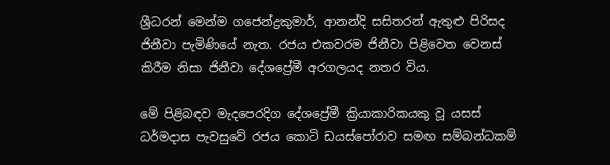ශ්‍රීධරන් මෙන්ම ගජෙන්ද්‍රකුමාර්, ආනන්දි සසිතරන් ඇතුළු පිරිසද ජිනීවා පැමිණියේ නැත. රජය එකවරම ජිනීවා පිළිවෙත වෙනස් කිරීම නිසා ජිනීවා දේශප්‍රේමී අරගලයද නතර විය.

මේ පිළිබඳව මැදපෙරදිග දේශප්‍රේමී ක්‍රියාකාරිකයකු වූ යසස් ධර්මදාස පැවසුවේ රජය කොටි ඩයස්පෝරාව සමඟ සම්බන්ධකම්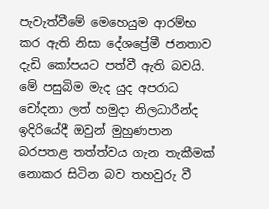පැවැත්වීමේ මෙහෙයුම ආරම්භ කර ඇති නිසා දේශප්‍රේමී ජනතාව දැඩි කෝපයට පත්වී ඇති බවයි. මේ පසුබිම මැද යුද අපරාධ චෝදනා ලත් හමුදා නිලධාරීන්ද ඉදිරියේදී ඔවුන් මුහුණපාන බරපතළ තත්ත්වය ගැන තැකීමක් නොකර සිටින බව තහවුරු වී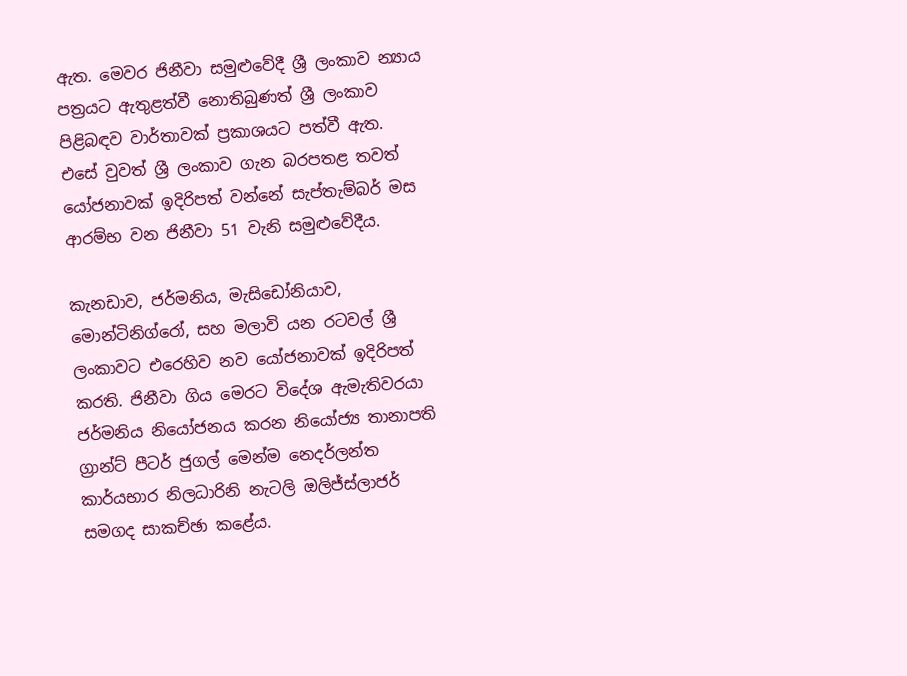ඇත. මෙවර ජිනීවා සමුළුවේදී ශ්‍රී ලංකාව න්‍යාය පත්‍රයට ඇතුළත්වී නොතිබුණත් ශ්‍රී ලංකාව පිළිබඳව වාර්තාවක් ප්‍රකාශයට පත්වී ඇත. එසේ වුවත් ශ්‍රී ලංකාව ගැන බරපතළ තවත් යෝජනාවක් ඉදිරිපත් වන්නේ සැප්තැම්බර් මස ආරම්භ වන ජිනීවා 51 වැනි සමුළුවේදීය.

කැනඩාව, ජර්මනිය, මැසිඩෝනියාව, මොන්ටිනිග්රෝ, සහ මලාවි යන රටවල් ශ්‍රී ලංකාවට එරෙහිව නව යෝජනාවක් ඉදිරිපත් කරති. ජිනීවා ගිය මෙරට විදේශ ඇමැතිවරයා ජර්මනිය නියෝජනය කරන නියෝජ්‍ය තානාපති ග්‍රාන්ට් පීටර් ජුගල් මෙන්ම නෙදර්ලන්ත කාර්යභාර නිලධාරිනි නැටලි ඔලිජ්ස්ලාජර් සමගද සාකච්ඡා කළේය.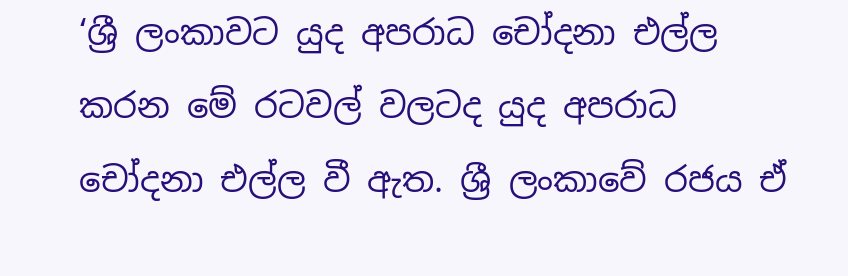‘ශ්‍රී ලංකාවට යුද අපරාධ චෝදනා එල්ල කරන මේ රටවල් වලටද යුද අපරාධ චෝදනා එල්ල වී ඇත. ශ්‍රී ලංකාවේ රජය ඒ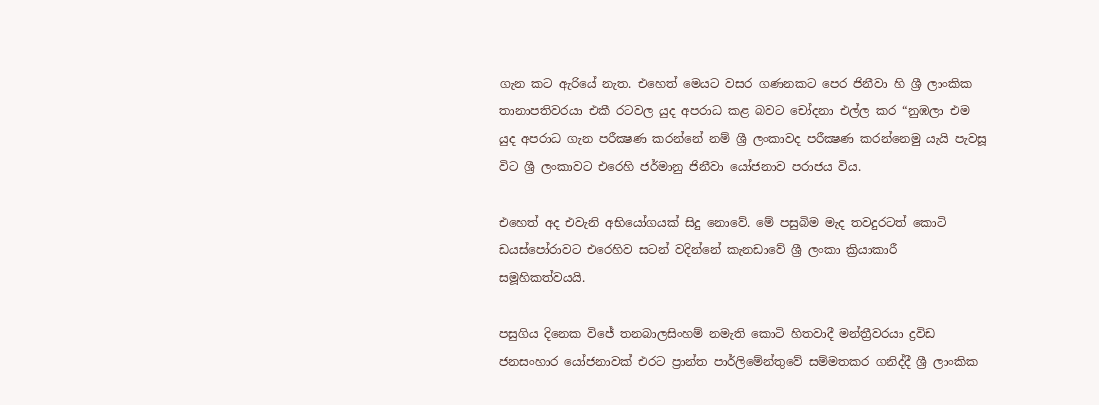ගැන කට ඇරියේ නැත. එහෙත් මෙයට වසර ගණනකට පෙර ජිනීවා හි ශ්‍රී ලාංකික තානාපතිවරයා එකී රටවල යුද අපරාධ කළ බවට චෝදනා එල්ල කර “නුඹලා එම යුද අපරාධ ගැන පරීක්‍ෂණ කරන්නේ නම් ශ්‍රී ලංකාවද පරීක්‍ෂණ කරන්නෙමු යැයි පැවසූ විට ශ්‍රී ලංකාවට එරෙහි ජර්මානු ජිනීවා යෝජනාව පරාජය විය.

එහෙත් අද එවැනි අභියෝගයක් සිදු නොවේ. මේ පසුබිම මැද තවදුරටත් කොටි ඩයස්පෝරාවට එරෙහිව සටන් වදින්නේ කැනඩාවේ ශ්‍රී ලංකා ක්‍රියාකාරී සමූහිකත්වයයි.

පසුගිය දිනෙක විජේ තනබාලසිංහම් නමැති කොටි හිතවාදී මන්ත්‍රීවරයා ද්‍රවිඩ ජනසංහාර යෝජනාවක් එරට ප්‍රාන්ත පාර්ලිමේන්තුවේ සම්මතකර ගනිද්දී ශ්‍රී ලාංකික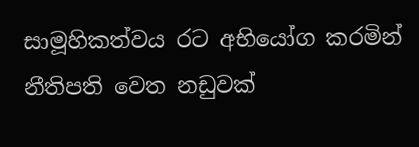සාමූහිකත්වය රට අභියෝග කරමින් නීතිපති වෙත නඩුවක්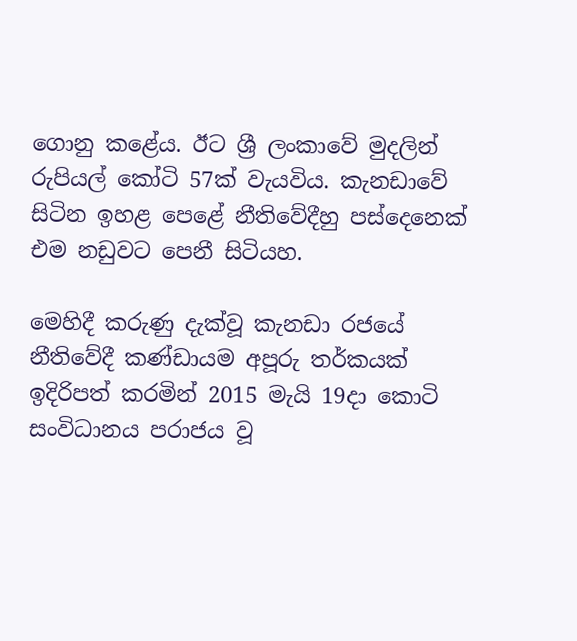ගොනු කළේය. ඊට ශ්‍රී ලංකාවේ මුදලින් රුපියල් කෝටි 57ක් වැයවිය. කැනඩාවේ සිටින ඉහළ පෙළේ නීතිවේදීහු පස්දෙනෙක් එම නඩුවට පෙනී සිටියහ.

මෙහිදී කරුණු දැක්වූ කැනඩා රජයේ නීතිවේදී කණ්ඩායම අපූරු තර්කයක් ඉදිරිපත් කරමින් 2015 මැයි 19දා කොටි සංවිධානය පරාජය වූ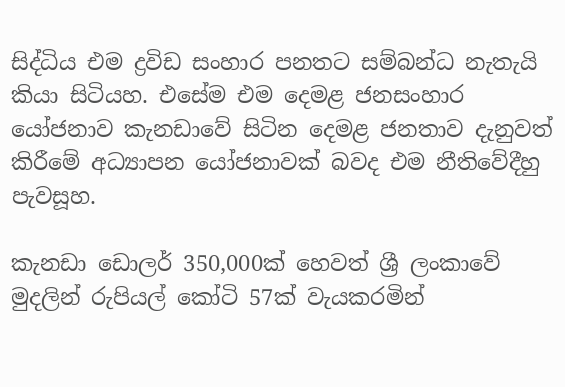සිද්ධිය එම ද්‍රවිඩ සංහාර පනතට සම්බන්ධ නැතැයි කියා සිටියහ. එසේම එම දෙමළ ජනසංහාර යෝජනාව කැනඩාවේ සිටින දෙමළ ජනතාව දැනුවත් කිරීමේ අධ්‍යාපන යෝජනාවක් බවද එම නීතිවේදීහු පැවසූහ.

කැනඩා ඩොලර් 350,000ක් හෙවත් ශ්‍රී ලංකාවේ මුදලින් රුපියල් කෝටි 57ක් වැයකරමින්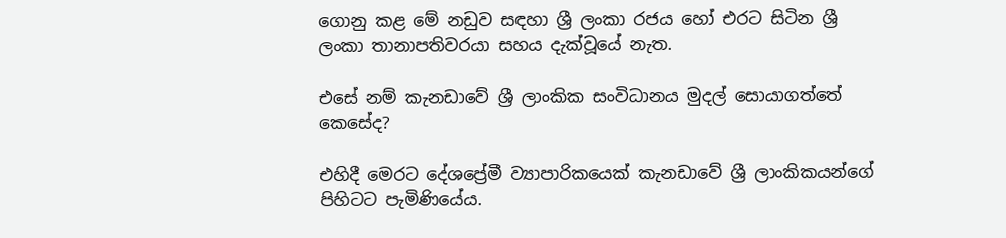ගොනු කළ මේ නඩුව සඳහා ශ්‍රී ලංකා රජය හෝ එරට සිටින ශ්‍රී ලංකා තානාපතිවරයා සහය දැක්වූයේ නැත.

එසේ නම් කැනඩාවේ ශ්‍රී ලාංකික සංවිධානය මුදල් සොයාගත්තේ කෙසේද?

එහිදී මෙරට දේශප්‍රේමී ව්‍යාපාරිකයෙක් කැනඩාවේ ශ්‍රී ලාංකිකයන්ගේ පිහිටට පැමිණියේය.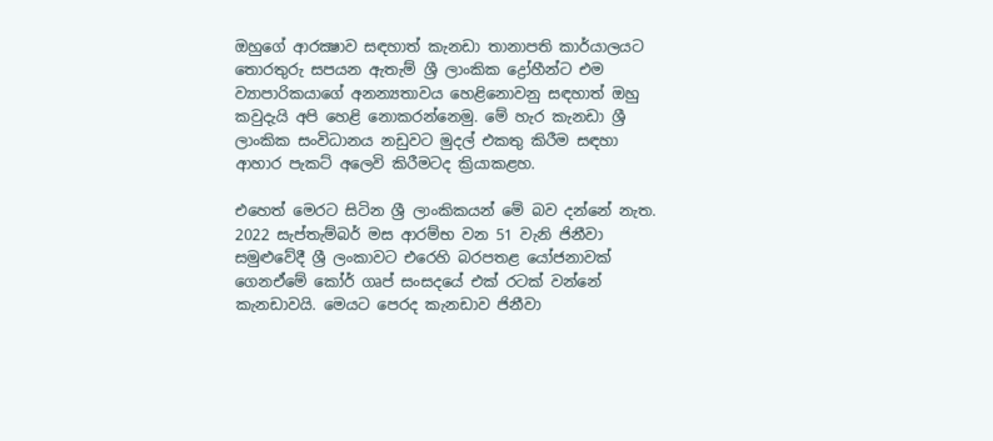ඔහුගේ ආරක්‍ෂාව සඳහාත් කැනඩා තානාපති කාර්යාලයට තොරතුරු සපයන ඇතැම් ශ්‍රී ලාංකික ද්‍රෝහීන්ට එම ව්‍යාපාරිකයාගේ අනන්‍යතාවය හෙළිනොවනු සඳහාත් ඔහු කවුදැයි අපි හෙළි නොකරන්නෙමු. මේ හැර කැනඩා ශ්‍රී ලාංකික සංවිධානය නඩුවට මුදල් එකතු කිරීම සඳහා ආහාර පැකට් අලෙවි කිරීමටද ක්‍රියාකළහ.

එහෙත් මෙරට සිටින ශ්‍රී ලාංකිකයන් මේ බව දන්නේ නැත. 2022 සැප්තැම්බර් මස ආරම්භ වන 51 වැනි ජිනීවා සමුළුවේදී ශ්‍රී ලංකාවට එරෙහි බරපතළ යෝජනාවක් ගෙනඒමේ කෝර් ගෘප් සංසදයේ එක් රටක් වන්නේ කැනඩාවයි. මෙයට පෙරද කැනඩාව ජිනීවා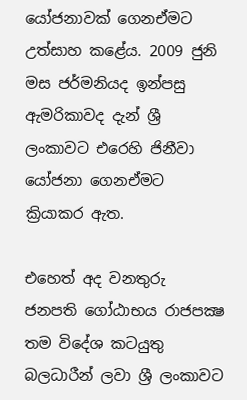යෝජනාවක් ගෙනඒමට උත්සාහ කළේය. 2009 ජුනි මස ජර්මනියද ඉන්පසු ඇමරිකාවද දැන් ශ්‍රී ලංකාවට එරෙහි ජිනීවා යෝජනා ගෙනඒමට ක්‍රියාකර ඇත.

එහෙත් අද වනතුරු ජනපති ගෝඨාභය රාජපක්‍ෂ තම විදේශ කටයුතු බලධාරීන් ලවා ශ්‍රී ලංකාවට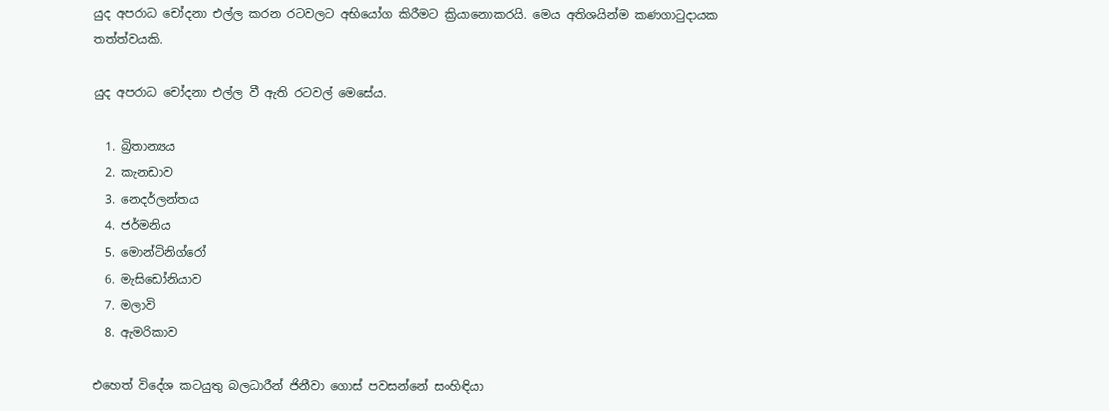යුද අපරාධ චෝදනා එල්ල කරන රටවලට අභියෝග කිරීමට ක්‍රියානොකරයි. මෙය අතිශයින්ම කණගාටුදායක තත්ත්වයකි.

යුද අපරාධ චෝදනා එල්ල වී ඇති රටවල් මෙසේය.

  1. බ්‍රිතාන්‍යය
  2. කැනඩාව
  3. නෙදර්ලන්තය
  4. ජර්මනිය
  5. මොන්ටිනිග්රෝ
  6. මැසිඩෝනියාව
  7. මලාවි
  8. ඇමරිකාව

එහෙත් විදේශ කටයුතු බලධාරීන් ජිනීවා ගොස් පවසන්නේ සංහිඳියා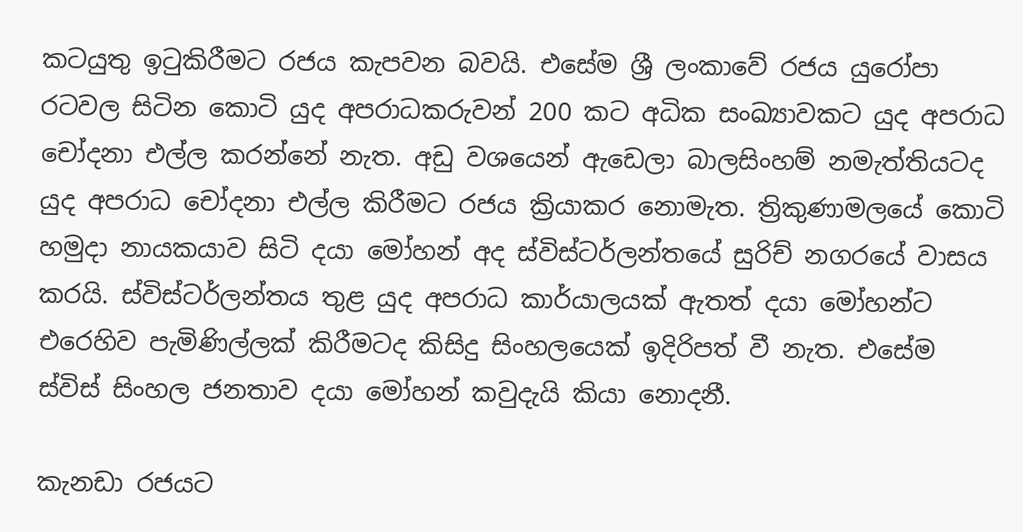කටයුතු ඉටුකිරීමට රජය කැපවන බවයි. එසේම ශ්‍රී ලංකාවේ රජය යුරෝපා රටවල සිටින කොටි යුද අපරාධකරුවන් 200 කට අධික සංඛ්‍යාවකට යුද අපරාධ චෝදනා එල්ල කරන්නේ නැත. අඩු වශයෙන් ඇඩෙලා බාලසිංහම් නමැත්තියටද යුද අපරාධ චෝදනා එල්ල කිරීමට රජය ක්‍රියාකර නොමැත. ත්‍රිකුණාමලයේ කොටි හමුදා නායකයාව සිටි දයා මෝහන් අද ස්විස්ටර්ලන්තයේ සුරිච් නගරයේ වාසය කරයි. ස්විස්ටර්ලන්තය තුළ යුද අපරාධ කාර්යාලයක් ඇතත් දයා මෝහන්ට එරෙහිව පැමිණිල්ලක් කිරීමටද කිසිදු සිංහලයෙක් ඉදිරිපත් වී නැත. එසේම ස්විස් සිංහල ජනතාව දයා මෝහන් කවුදැයි කියා නොදනී.

කැනඩා රජයට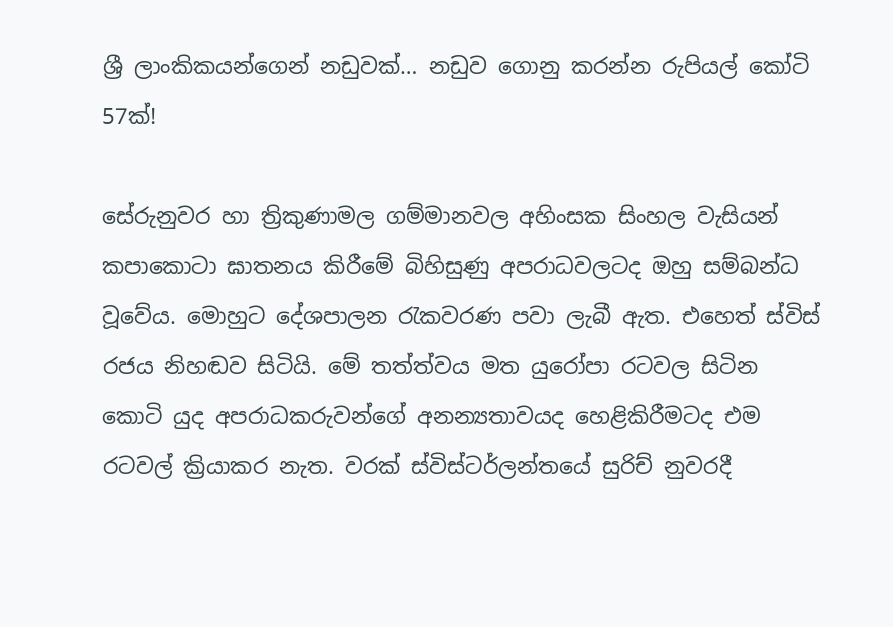ශ්‍රී ලාංකිකයන්ගෙන් නඩුවක්… නඩුව ගොනු කරන්න රුපියල් කෝටි 57ක්!

සේරුනුවර හා ත්‍රිකුණාමල ගම්මානවල අහිංසක සිංහල වැසියන් කපාකොටා ඝාතනය කිරීමේ බිහිසුණු අපරාධවලටද ඔහු සම්බන්ධ වූවේය. මොහුට දේශපාලන රැකවරණ පවා ලැබී ඇත. එහෙත් ස්විස් රජය නිහඬව සිටියි. මේ තත්ත්වය මත යුරෝපා රටවල සිටින කොටි යුද අපරාධකරුවන්ගේ අනන්‍යතාවයද හෙළිකිරීමටද එම රටවල් ක්‍රියාකර නැත. වරක් ස්විස්ටර්ලන්තයේ සුරිච් නුවරදී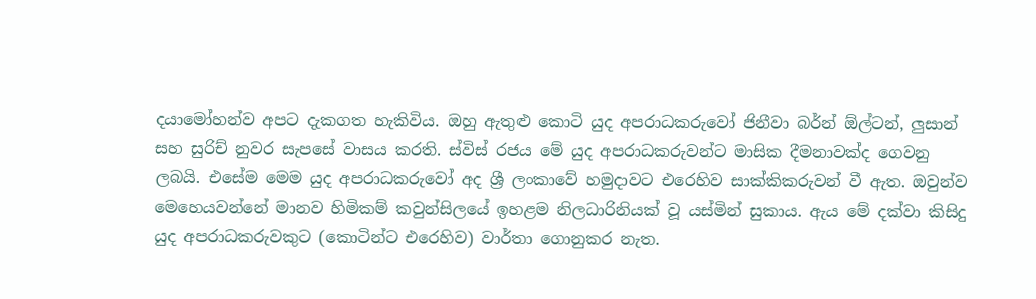දයාමෝහන්ව අපට දැකගත හැකිවිය. ඔහු ඇතුළු කොටි යුද අපරාධකරුවෝ ජිනීවා බර්න් ඕල්ටන්, ලුසාන් සහ සුරිච් නුවර සැපසේ වාසය කරති. ස්විස් රජය මේ යුද අපරාධකරුවන්ට මාසික දීමනාවක්ද ගෙවනු ලබයි. එසේම මෙම යුද අපරාධකරුවෝ අද ශ්‍රී ලංකාවේ හමුදාවට එරෙහිව සාක්කිකරුවන් වී ඇත. ඔවුන්ව මෙහෙයවන්නේ මානව හිමිකම් කවුන්සිලයේ ඉහළම නිලධාරිනියක් වූ යස්මින් සුකාය. ඇය මේ දක්වා කිසිදු යුද අපරාධකරුවකුට (කොටින්ට එරෙහිව) වාර්තා ගොනුකර නැත.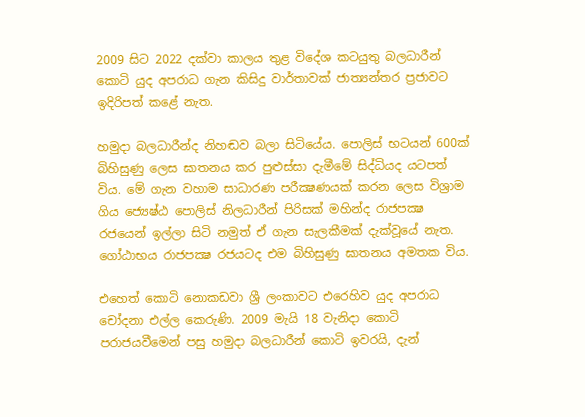2009 සිට 2022 දක්වා කාලය තුළ විදේශ කටයුතු බලධාරීන් කොටි යුද අපරාධ ගැන කිසිදු වාර්තාවක් ජාත්‍යන්තර ප්‍රජාවට ඉදිරිපත් කළේ නැත.

හමුදා බලධාරීන්ද නිහඬව බලා සිටියේය. පොලිස් භටයන් 600ක් බිහිසුණු ලෙස ඝාතනය කර පුළුස්සා දැමීමේ සිද්ධියද යටපත් විය. මේ ගැන වහාම සාධාරණ පරීක්‍ෂණයක් කරන ලෙස විශ්‍රාම ගිය ජ්‍යෙෂ්ඨ පොලිස් නිලධාරීන් පිරිසක් මහින්ද රාජපක්‍ෂ රජයෙන් ඉල්ලා සිටි නමුත් ඒ ගැන සැලකීමක් දැක්වූයේ නැත. ගෝඨාභය රාජපක්‍ෂ රජයටද එම බිහිසුණු ඝාතනය අමතක විය.

එහෙත් කොටි නොකඩවා ශ්‍රී ලංකාවට එරෙහිව යුද අපරාධ චෝදනා එල්ල කෙරුණි. 2009 මැයි 18 වැනිදා කොටි පරාජයවීමෙන් පසු හමුදා බලධාරීන් කොටි ඉවරයි, දැන්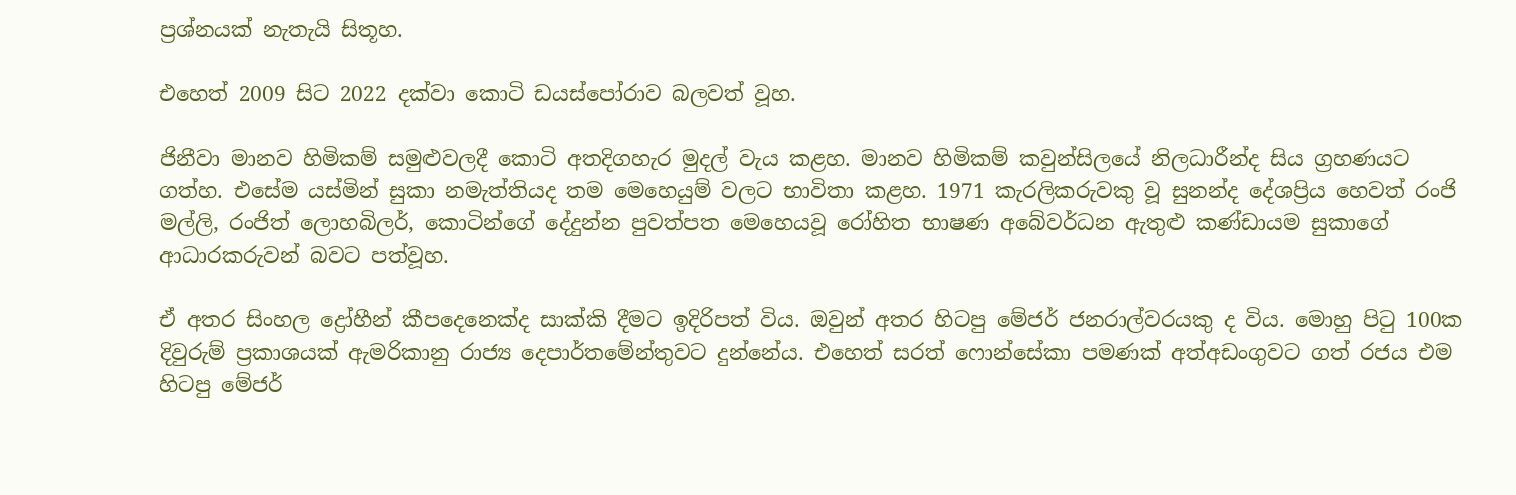ප්‍රශ්නයක් නැතැයි සිතූහ.

එහෙත් 2009 සිට 2022 දක්වා කොටි ඩයස්පෝරාව බලවත් වූහ.

ජිනීවා මානව හිමිකම් සමුළුවලදී කොටි අතදිගහැර මුදල් වැය කළහ. මානව හිමිකම් කවුන්සිලයේ නිලධාරීන්ද සිය ග්‍රහණයට ගත්හ. එසේම යස්මින් සුකා නමැත්තියද තම මෙහෙයුම් වලට භාවිතා කළහ. 1971 කැරලිකරුවකු වූ සුනන්ද දේශප්‍රිය හෙවත් රංජි මල්ලි, රංජිත් ලොහබිලර්, කොටින්ගේ දේදුන්න පුවත්පත මෙහෙයවූ රෝහිත භාෂණ අබේවර්ධන ඇතුළු කණ්ඩායම සුකාගේ ආධාරකරුවන් බවට පත්වූහ.

ඒ අතර සිංහල ද්‍රෝහීන් කීපදෙනෙක්ද සාක්කි දීමට ඉදිරිපත් විය. ඔවුන් අතර හිටපු මේජර් ජනරාල්වරයකු ද විය. මොහු පිටු 100ක දිවුරුම් ප්‍රකාශයක් ඇමරිකානු රාජ්‍ය දෙපාර්තමේන්තුවට දුන්නේය. එහෙත් සරත් ෆොන්සේකා පමණක් අත්අඩංගුවට ගත් රජය එම හිටපු මේජර්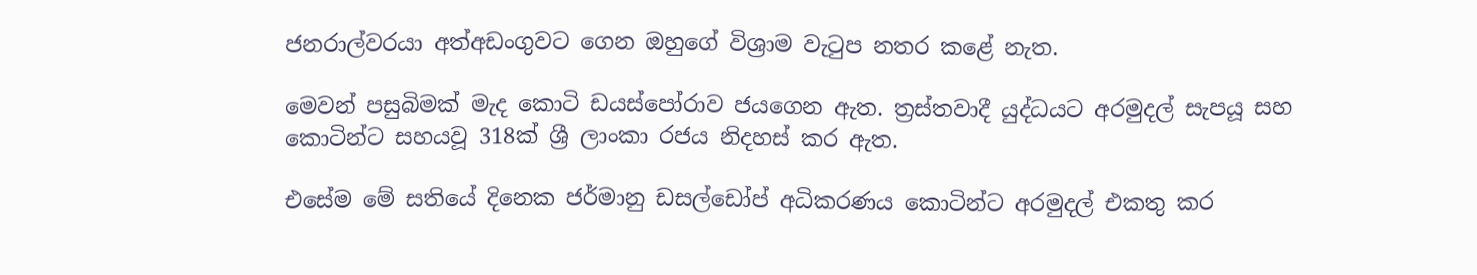ජනරාල්වරයා අත්අඩංගුවට ගෙන ඔහුගේ විශ්‍රාම වැටුප නතර කළේ නැත.

මෙවන් පසුබිමක් මැද කොටි ඩයස්පෝරාව ජයගෙන ඇත. ත්‍රස්තවාදී යුද්ධයට අරමුදල් සැපයූ සහ කොටින්ට සහයවූ 318ක් ශ්‍රී ලාංකා රජය නිදහස් කර ඇත.

එසේම මේ සතියේ දිනෙක ජර්මානු ඩසල්ඩෝප් අධිකරණය කොටින්ට අරමුදල් එකතු කර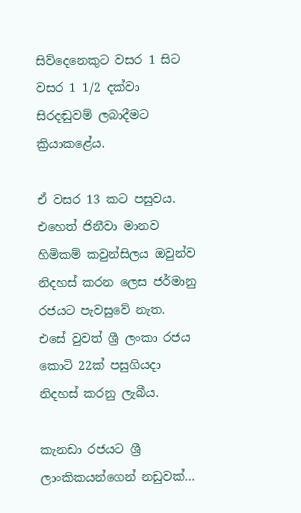සිව්දෙනෙකුට වසර 1 සිට වසර 1 1/2 දක්වා සිරදඬුවම් ලබාදීමට ක්‍රියාකළේය.

ඒ වසර 13 කට පසුවය. එහෙත් ජිනීවා මානව හිමිකම් කවුන්සිලය ඔවුන්ව නිදහස් කරන ලෙස ජර්මානු රජයට පැවසුවේ නැත. එසේ වුවත් ශ්‍රී ලංකා රජය කොටි 22ක් පසුගියදා නිදහස් කරනු ලැබීය.

කැනඩා රජයට ශ්‍රී ලාංකිකයන්ගෙන් නඩුවක්…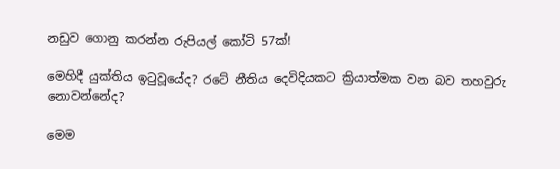නඩුව ගොනු කරන්න රුපියල් කෝටි 57ක්!

මෙහිදී යුක්තිය ඉටුවූයේද? රටේ නීතිය දෙවිදියකට ක්‍රියාත්මක වන බව තහවුරු නොවන්නේද?

මෙම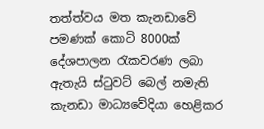තත්ත්වය මත කැනඩාවේ පමණක් කොටි 8000ක් දේශපාලන රැකවරණ ලබා ඇතැයි ස්ටුවට් බෙල් නමැති කැනඩා මාධ්‍යවේදියා හෙළිකර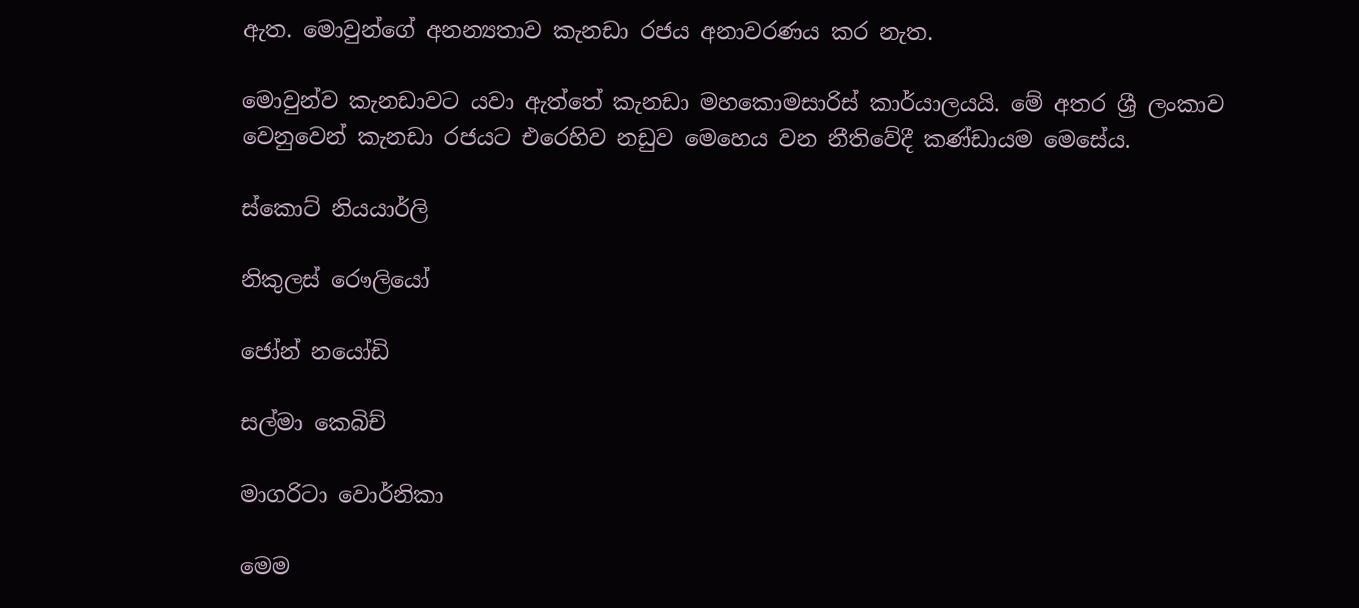ඇත. මොවුන්ගේ අනන්‍යතාව කැනඩා රජය අනාවරණය කර නැත.

මොවුන්ව කැනඩාවට යවා ඇත්තේ කැනඩා මහකොමසාරිස් කාර්යාලයයි. මේ අතර ශ්‍රී ලංකාව වෙනුවෙන් කැනඩා රජයට එරෙහිව නඩුව මෙහෙය වන නීතිවේදී කණ්ඩායම මෙසේය.

ස්කොට් නියයාර්ලි

නිකුලස් රෞලියෝ

ජෝන් නයෝඩි

සල්මා කෙබිච්

මාගරිටා වොර්නිකා

මෙම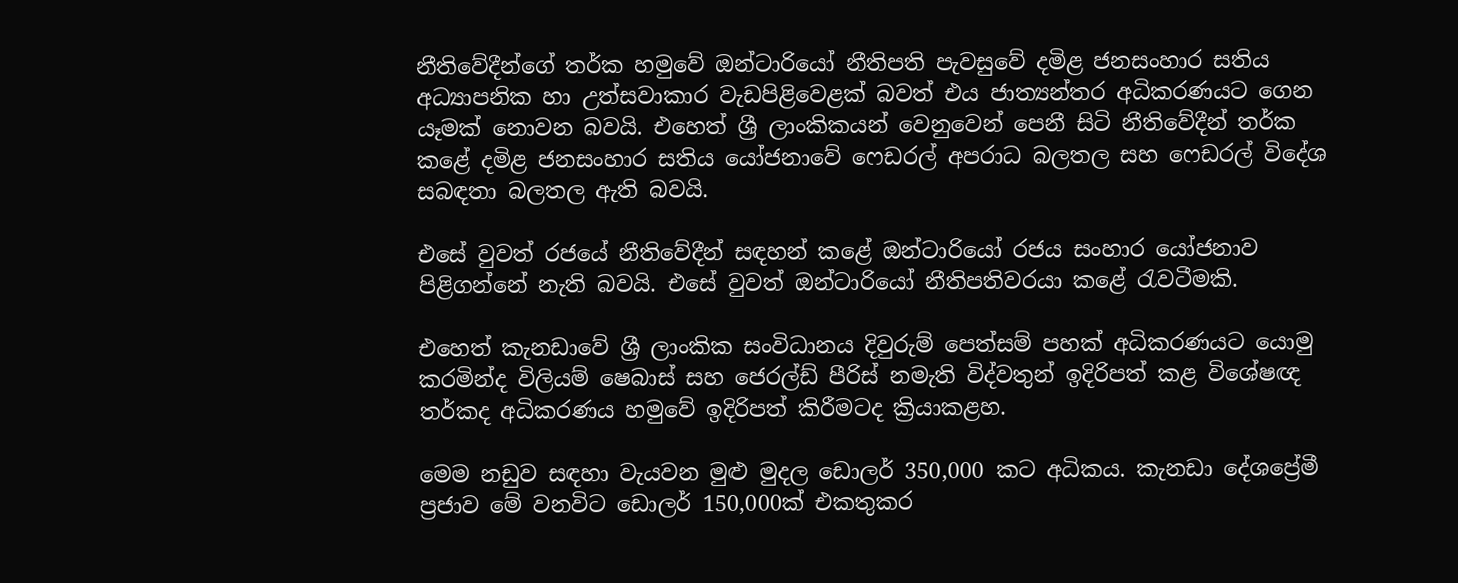නීතිවේදීන්ගේ තර්ක හමුවේ ඔන්ටාරියෝ නීතිපති පැවසුවේ දමිළ ජනසංහාර සතිය අධ්‍යාපනික හා උත්සවාකාර වැඩපිළිවෙළක් බවත් එය ජාත්‍යන්තර අධිකරණයට ගෙන යෑමක් නොවන බවයි. එහෙත් ශ්‍රී ලාංකිකයන් වෙනුවෙන් පෙනී සිටි නීතිවේදීන් තර්ක කළේ දමිළ ජනසංහාර සතිය යෝජනාවේ ෆෙඩරල් අපරාධ බලතල සහ ෆෙඩරල් විදේශ සබඳතා බලතල ඇති බවයි.

එසේ වුවත් රජයේ නීතිවේදීන් සඳහන් කළේ ඔන්ටාරියෝ රජය සංහාර යෝජනාව පිළිගන්නේ නැති බවයි. එසේ වුවත් ඔන්ටාරියෝ නීතිපතිවරයා කළේ රැවටීමකි.

එහෙත් කැනඩාවේ ශ්‍රී ලාංකික සංවිධානය දිවුරුම් පෙත්සම් පහක් අධිකරණයට යොමු කරමින්ද විලියම් ෂෙබාස් සහ ජෙරල්ඩ් පීරිස් නමැති විද්වතුන් ඉදිරිපත් කළ විශේෂඥ තර්කද අධිකරණය හමුවේ ඉදිරිපත් කිරීමටද ක්‍රියාකළහ.

මෙම නඩුව සඳහා වැයවන මුළු මුදල ඩොලර් 350,000 කට අධිකය. කැනඩා දේශප්‍රේමී ප්‍රජාව මේ වනවිට ඩොලර් 150,000ක් එකතුකර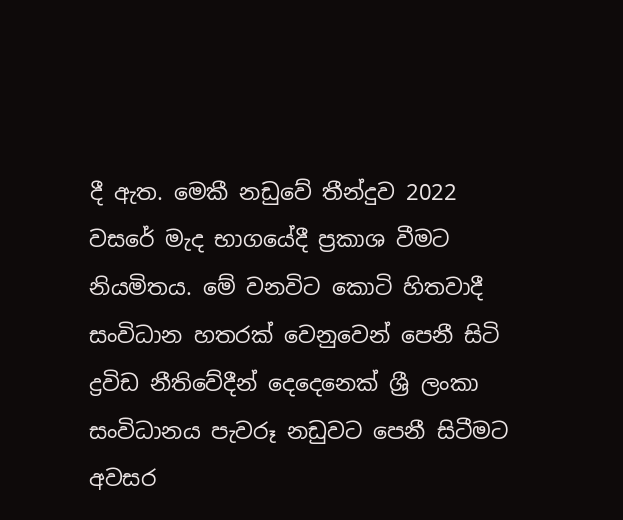දී ඇත. මෙකී නඩුවේ තීන්දුව 2022 වසරේ මැද භාගයේදී ප්‍රකාශ වීමට නියමිතය. මේ වනවිට කොටි හිතවාදී සංවිධාන හතරක් වෙනුවෙන් පෙනී සිටි ද්‍රවිඩ නීතිවේදීන් දෙදෙනෙක් ශ්‍රී ලංකා සංවිධානය පැවරූ නඩුවට පෙනී සිටීමට අවසර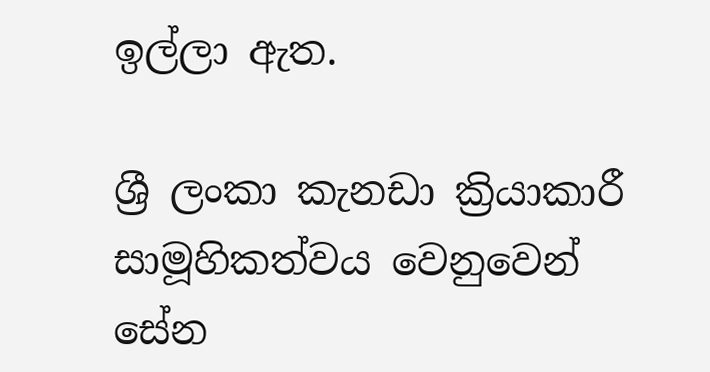ඉල්ලා ඇත.

ශ්‍රී ලංකා කැනඩා ක්‍රියාකාරී සාමූහිකත්වය වෙනුවෙන් සේන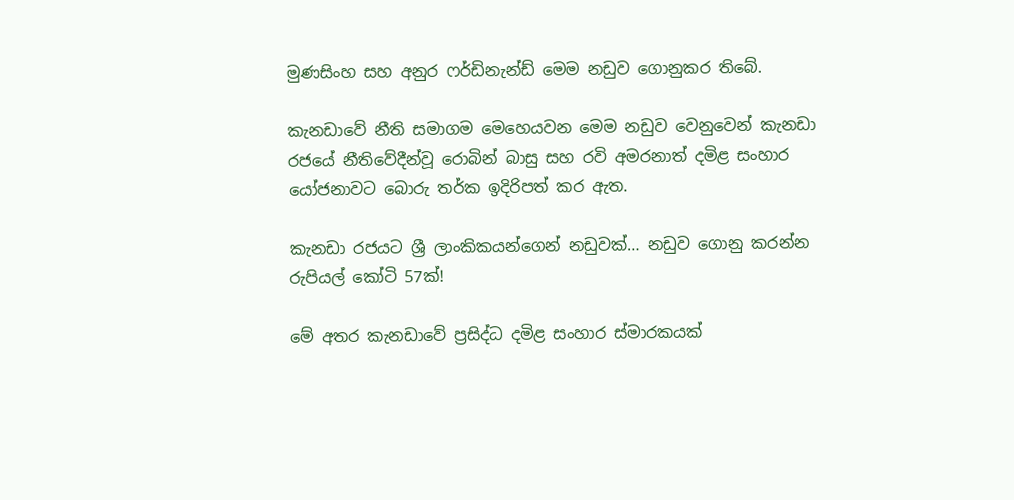මුණසිංහ සහ අනුර ෆර්ඩිනැන්ඩ් මෙම නඩුව ගොනුකර තිබේ.

කැනඩාවේ නීති සමාගම මෙහෙයවන මෙම නඩුව වෙනුවෙන් කැනඩා රජයේ නීතිවේදීන්වූ රොබින් බාසු සහ රවි අමරනාත් දමිළ සංහාර යෝජනාවට බොරු තර්ක ඉදිරිපත් කර ඇත.

කැනඩා රජයට ශ්‍රී ලාංකිකයන්ගෙන් නඩුවක්… නඩුව ගොනු කරන්න රුපියල් කෝටි 57ක්!

මේ අතර කැනඩාවේ ප්‍රසිද්ධ දමිළ සංහාර ස්මාරකයක්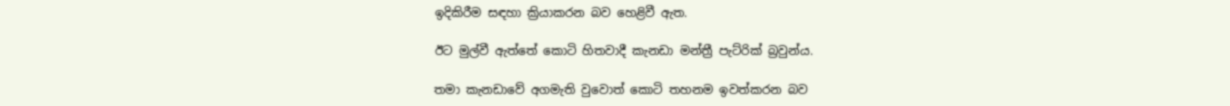ඉදිකිරීම සඳහා ක්‍රියාකරන බව හෙළිවී ඇත.

ඊට මුල්වී ඇත්තේ කොටි හිතවාදී කැනඩා මන්ත්‍රී පැට්රික් බ්‍රවුන්ය.

තමා කැනඩාවේ අගමැති වුවොත් කොටි තහනම ඉවත්කරන බව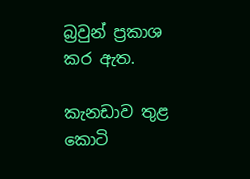බ්‍රවුන් ප්‍රකාශ කර ඇත.

කැනඩාව තුළ කොටි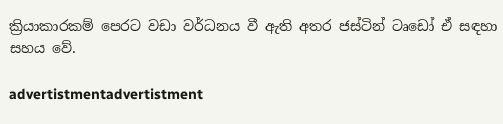ක්‍රියාකාරකම් පෙරට වඩා වර්ධනය වී ඇති අතර ජස්ටින් ටෘඩෝ ඒ සඳහා සහය වේ.

advertistmentadvertistment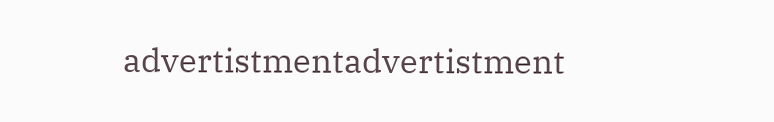advertistmentadvertistment